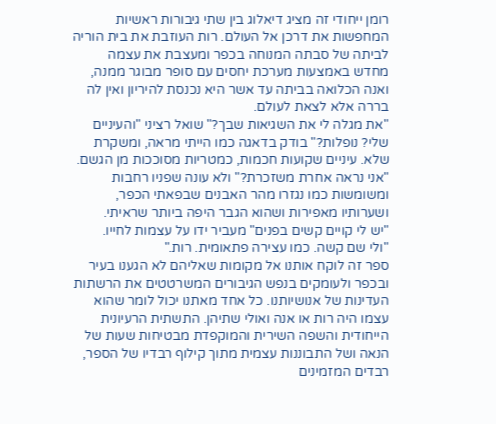רומן ייחודי זה מציג דיאלוג בין שתי גיבורות ראשיות המחפשות את דרכן אל העולם. רות העוזבת את בית הוריה לביתה של סבתה המנוחה בכפר ומעצבת את עצמה מחדש באמצעות מערכת יחסים עם סופר מבוגר ממנה, ואנה הכלואה בביתה עד אשר היא נכנסת להיריון ואין לה בררה אלא לצאת לעולם.
"את מגלה לי את השגיאות שבך?" שואל רציני "והעיניים שלי? נופלות?" בודק בדאגה כמו הייתי מראה, ומשקרת שלא. עיניים שקועות חכמות, כמטריות מסוככות מן הגשם.
"אני נראה אחרת משזכרת?" ולא עונה שפניו רחבות ומשומשות כמו נגזרו מהר האבנים שבפאתי הכפר, ושערותיו מאפירות ושהוא הגבר היפה ביותר שראיתי.
"יש לי קויים קשים בפנים" מעביר ידו על עצמות לחייו.
"ולי שם קשה. כמו עצירה פתאומית. רות."
ספר זה לוקח אותנו אל מקומות שאליהם לא הגענו בעיר ובכפר ולעומקים בנפש הגיבורים המשרטטים את הרשתות העדינות של אנושיותנו. כל אחד מאתנו יכול לומר שהוא עצמו היה רות או אנה ואולי שתיהן. התשתית הרעיונית הייחודית והשפה השירית והמוקפדת מבטיחות שעות של הנאה ושל התבוננות עצמית מתוך קילוף רבדיו של הספר, רבדים המזמינים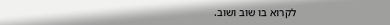לקרוא בו שוב ושוב.